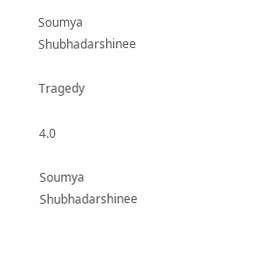Soumya Shubhadarshinee

Tragedy

4.0

Soumya Shubhadarshinee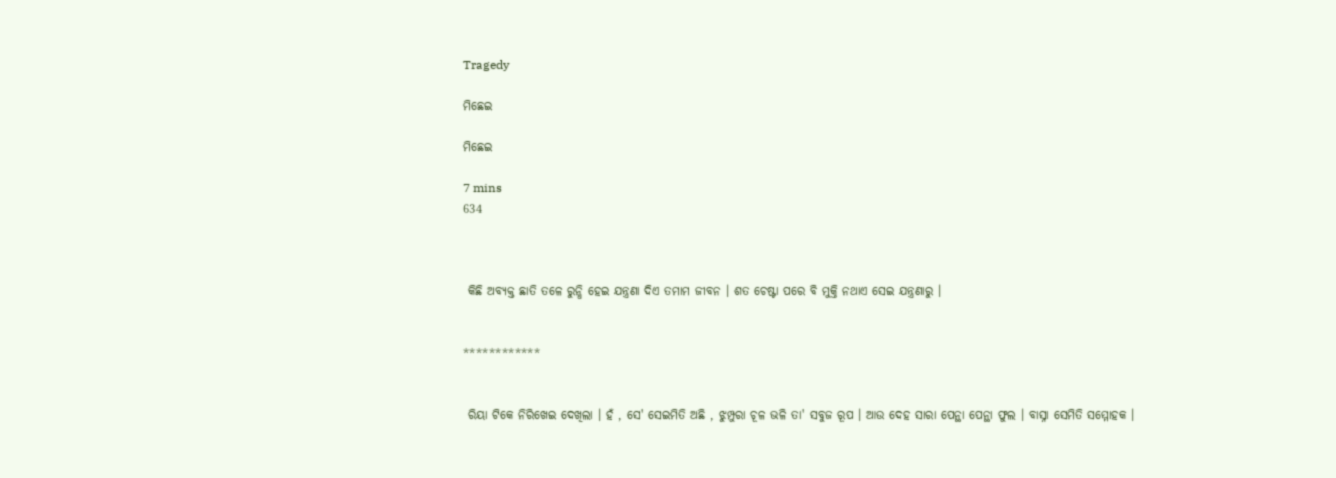Tragedy

ମିଛେଇ

ମିଛେଇ

7 mins
634



 କିଛି ଅବ୍ୟକ୍ତ ଛାତି ତଳେ ରୁନ୍ଧି ହେଇ ଯନ୍ତ୍ରଣା ଦିଏ ତମାମ ଜୀବନ । ଶତ ଚେଷ୍ଟା ପରେ ବି ମୁକ୍ତି ନଥାଏ ସେଇ ଯନ୍ତ୍ରଣାରୁ ।


************


 ରିୟା ଟିକେ ନିରିଖେଇ ଦେଖିଲା । ହଁ , ସେ' ସେଇମିତି ଅଛି , ଝୁମ୍ପୁରା ଚୂଳ ଭଳି ତା' ସବୁଜ ରୂପ । ଆଉ ଦେହ ସାରା ପେନ୍ଥା ପେନ୍ଥା ଫୁଲ । ବାସ୍ନା ସେମିତି ସମ୍ମୋହକ ।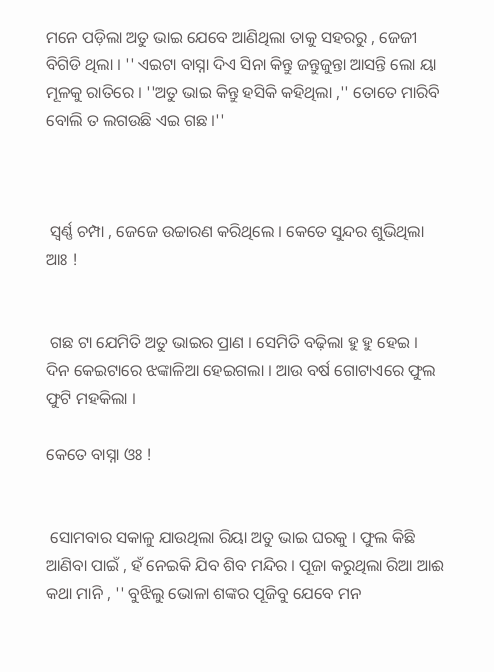ମନେ ପଡ଼ିଲା ଅତୁ ଭାଇ ଯେବେ ଆଣିଥିଲା ତାକୁ ସହରରୁ , ଜେଜୀ ବିଗିଡି ଥିଲା । '' ଏଇଟା ବାସ୍ନା ଦିଏ ସିନା କିନ୍ତୁ ଜନ୍ତୁଜୁନ୍ତା ଆସନ୍ତି ଲୋ ୟା ମୂଳକୁ ରାତିରେ । ''ଅତୁ ଭାଇ କିନ୍ତୁ ହସିକି କହିଥିଲା ,'' ତୋତେ ମାରିବି ବୋଲି ତ ଲଗଉଛି ଏଇ ଗଛ ।''



 ସ୍ୱର୍ଣ୍ଣ ଚମ୍ପା , ଜେଜେ ଉଚ୍ଚାରଣ କରିଥିଲେ । କେତେ ସୁନ୍ଦର ଶୁଭିଥିଲା ଆଃ !


 ଗଛ ଟା ଯେମିତି ଅତୁ ଭାଇର ପ୍ରାଣ । ସେମିତି ବଢ଼ିଲା ହୁ ହୁ ହେଇ । ଦିନ କେଇଟାରେ ଝଙ୍କାଳିଆ ହେଇଗଲା । ଆଉ ବର୍ଷ ଗୋଟାଏରେ ଫୁଲ ଫୁଟି ମହକିଲା ।

କେତେ ବାସ୍ନା ଓଃ !


 ସୋମବାର ସକାଳୁ ଯାଉଥିଲା ରିୟା ଅତୁ ଭାଇ ଘରକୁ । ଫୁଲ କିଛି ଆଣିବା ପାଇଁ , ହଁ ନେଇକି ଯିବ ଶିବ ମନ୍ଦିର । ପୂଜା କରୁଥିଲା ରିଆ ଆଈ କଥା ମାନି , '' ବୁଝିଲୁ ଭୋଳା ଶଙ୍କର ପୂଜିବୁ ଯେବେ ମନ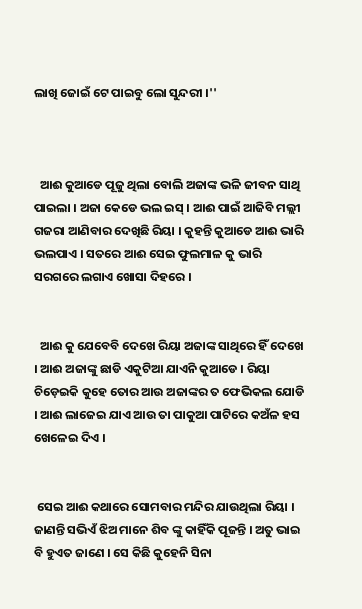ଲାଖି ଜୋଇଁ ଟେ ପାଇବୁ ଲୋ ସୁନ୍ଦରୀ ।''



  ଆଈ କୁଆଡେ ପୂଜୁ ଥିଲା ବୋଲି ଅଜାଙ୍କ ଭଳି ଜୀବନ ସାଥି ପାଇଲା । ଅଜା କେଡେ ଭଲ ଇସ୍ । ଆଈ ପାଇଁ ଆଜିବି ମଲ୍ଲୀ ଗଜରା ଆଣିବାର ଦେଖିଛି ରିୟା । କୁହନ୍ତି କୁଆଡେ ଆଈ ଭାରି ଭଲପାଏ । ସତରେ ଆଈ ସେଇ ଫୁଲମାଳ କୁ ଭାରି ସରଗରେ ଲଗାଏ ଖୋସା ଦିହରେ ।


  ଆଈ କୁ ଯେବେବି ଦେଖେ ରିୟା ଅଜାଙ୍କ ସାଥିରେ ହିଁ ଦେଖେ । ଆଈ ଅଜାଙ୍କୁ ଛାଡି ଏକୁଟିଆ ଯାଏନି କୁଆଡେ । ରିୟା ଚିଡ଼େଇକି କୁହେ ତୋର ଆଉ ଅଜାଙ୍କର ତ ଫେଭିକଲ ଯୋଡି । ଆଈ ଲାଜେଇ ଯାଏ ଆଉ ତା ପାକୁଆ ପାଟିରେ କଅଁଳ ହସ ଖେଳେଇ ଦିଏ ।


 ସେଇ ଆଈ କଥାରେ ସୋମବାର ମନ୍ଦିର ଯାଉଥିଲା ରିୟା । ଜାଣନ୍ତି ସଭିଏଁ ଝିଅ ମାନେ ଶିବ ଙ୍କୁ କାହିଁକି ପୂଜନ୍ତି । ଅତୁ ଭାଇ ବି ହୁଏତ ଜାଣେ । ସେ କିଛି କୁହେନି ସିନା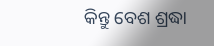କିନ୍ତୁ ବେଶ ଶ୍ରଦ୍ଧା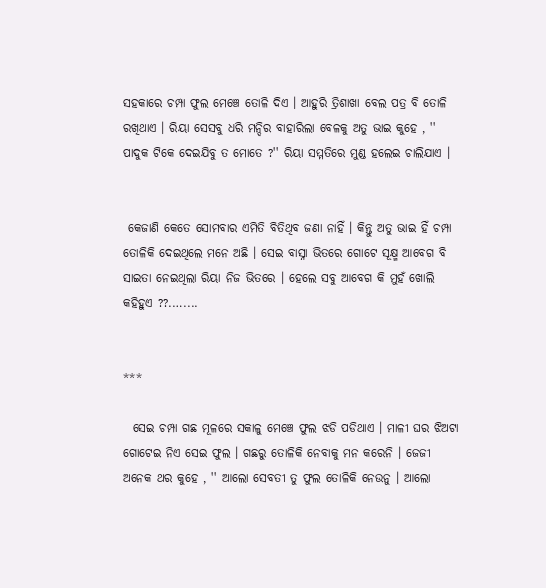ସହକାରେ ଚମ୍ପା ଫୁଲ ମେଞ୍ଚେ ତୋଳି ଦିଏ । ଆହୁରି ତ୍ରିଶାଖା ବେଲ ପତ୍ର ବି ତୋଳି ରଖିଥାଏ । ରିୟା ସେସବୁ ଧରି ମନ୍ଦିର ବାହାରିଲା ବେଳକୁ ଅତୁ ଭାଇ କୁହେ , '' ପାଦୁକ ଟିକେ ଦେଇଯିବୁ ତ ମୋତେ ?'' ରିୟା ସମ୍ମତିରେ ମୁଣ୍ଡ ହଲେଇ ଚାଲିଯାଏ ।


 କେଜାଣି କେତେ ସୋମବାର ଏମିତି ବିତିଥିବ ଜଣା ନାହିଁ । କିନ୍ତୁ ଅତୁ ଭାଇ ହିଁ ଚମ୍ପା ତୋଳିକି ଦେଇଥିଲେ ମନେ ଅଛି । ସେଇ ବାସ୍ନା ଭିତରେ ଗୋଟେ ସୂକ୍ଷ୍ମ ଆବେଗ ବି ସାଇତା ନେଇଥିଲା ରିୟା ନିଜ ଭିତରେ । ହେଲେ ସବୁ ଆବେଗ କି ମୁହଁ ଖୋଲି କହିହୁଏ ??.…....


***

  ସେଇ ଚମ୍ପା ଗଛ ମୂଳରେ ସକାଳୁ ମେଞ୍ଚେ ଫୁଲ ଝଡି ପଡିଥାଏ । ମାଳୀ ଘର ଝିଅଟା ଗୋଟେଇ ନିଏ ସେଇ ଫୁଲ । ଗଛରୁ ତୋଳିକି ନେବାକୁ ମନ କରେନି । ଜେଜୀ ଅନେକ ଥର କୁହେ , '' ଆଲୋ ସେବତୀ ତୁ ଫୁଲ ତୋଳିକି ନେଉନୁ । ଆଲୋ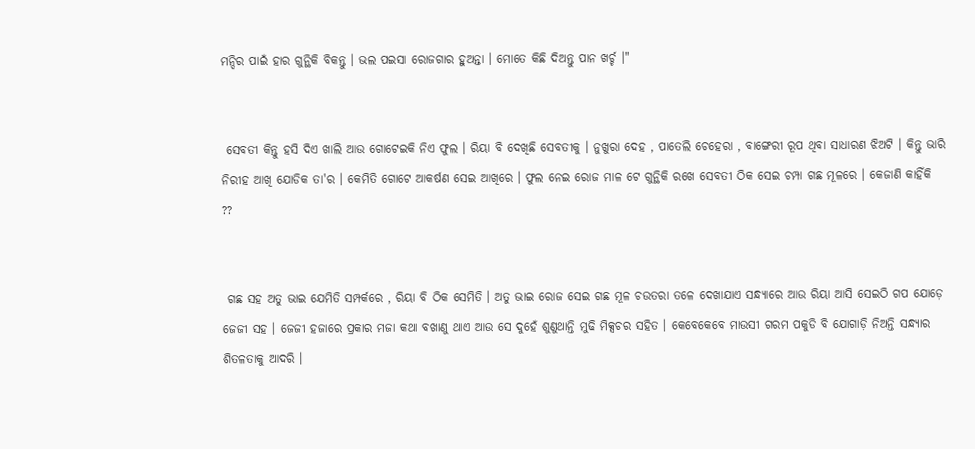ମନ୍ଦିର ପାଇଁ ହାର ଗୁନ୍ଥିକି ବିକନ୍ତୁ । ଭଲ ପଇସା ରୋଜଗାର ହୁଅନ୍ତା । ମୋତେ କିଛି ଦିଅନ୍ତୁ ପାନ ଖର୍ଚ୍ଚ ।"


 ସେବତୀ କିନ୍ତୁ ହସି ଦିଏ ଖାଲି ଆଉ ଗୋଟେଇକି ନିଏ ଫୁଲ । ରିୟା ବି ଦେଖିଛି ସେବତୀକୁ । ନୁଖୁରା ଦେହ , ପାତେଲି ଚେହେରା , ବାଙ୍ଗେରୀ ରୂପ ଥିବା ସାଧାରଣ ଝିଅଟି । କିନ୍ତୁ ଭାରି ନିରୀହ ଆଖି ଯୋଡିକ ତା'ର । କେମିତି ଗୋଟେ ଆକର୍ଷଣ ସେଇ ଆଖିରେ । ଫୁଲ ନେଇ ରୋଜ ମାଳ ଟେ ଗୁନ୍ଥିକି ରଖେ ସେବତୀ ଠିକ ସେଇ ଚମ୍ପା ଗଛ ମୂଳରେ । କେଜାଣି କାହିଁକି ??


 ଗଛ ସହ ଅତୁ ଭାଇ ଯେମିତି ସମ୍ପର୍କରେ , ରିୟା ବି ଠିକ ସେମିତି । ଅତୁ ଭାଇ ରୋଜ ସେଇ ଗଛ ମୂଳ ଚଉତରା ତଳେ ଦେଖାଯାଏ ସନ୍ଧ୍ୟାରେ ଆଉ ରିୟା ଆସି ସେଇଠି ଗପ ଯୋଡ଼େ ଜେଜୀ ସହ । ଜେଜୀ ହଜାରେ ପ୍ରକାର ମଜା କଥା ବଖାଣୁ ଥାଏ ଆଉ ସେ ଦୁହେଁ ଶୁଣୁଥାନ୍ତି ମୁଢି ମିକ୍ସଚର ସହିତ । କେବେକେବେ ମାଉସୀ ଗରମ ପକୁଡି ବି ଯୋଗାଡ଼ି ନିଅନ୍ତି ସନ୍ଧ୍ୟାର ଶିତଳତାକୁ ଆଦରି ।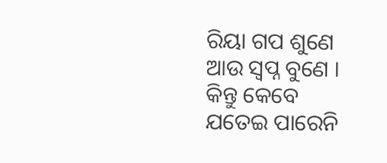ରିୟା ଗପ ଶୁଣେ ଆଉ ସ୍ୱପ୍ନ ବୁଣେ । କିନ୍ତୁ କେବେ ଯତେଇ ପାରେନି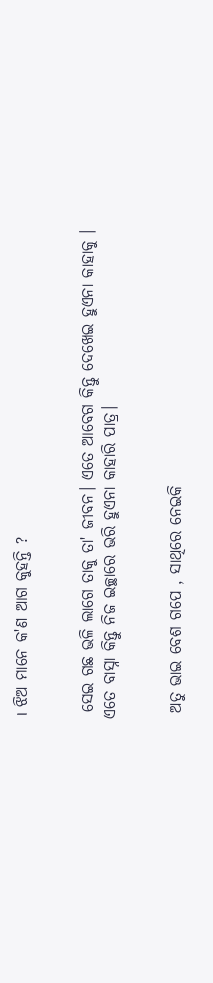। ଝିଅ ମାନେ କ'ଣ ଆଗ କୁହନ୍ତି ?


 ସେଇ ଗଛ ଭଳି ଲାଗେ ତାକୁ ତା' ଜୀବନ। ଏତେ ଆବେଗ କିନ୍ତୁ ଦେଖେଇ ହୁଏନା କାହାକୁ । ଏତେ ବାସ୍ନା କିନ୍ତୁ ନିଜ ଇଚ୍ଛାରେ ଭରି ହୁଏନା କାହାରି ପାତ୍ର।


 ଅତୁ ଭାଇ ବେଶ ଗପେ , ସାଥିରେ ନେଇକି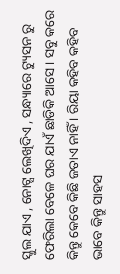ସ୍କୁଲ ଯାଏ , ନୋଟ୍ସ ଲେଖିଦିଏ , ସନ୍ଧ୍ୟାରେ ଟ୍ୟୁସନ ରୁ ଫେରିଲା ବେଳେ ଘର ଯାଏଁ ଛାଡିକି ଆସେ । ସବୁ କରେ କିନ୍ତୁ କେବେ କିଛି ଜତାଏ ନାହିଁ । ରିୟା କହିବ କହିବ ଭାବେ କିନ୍ତୁ ସାହସ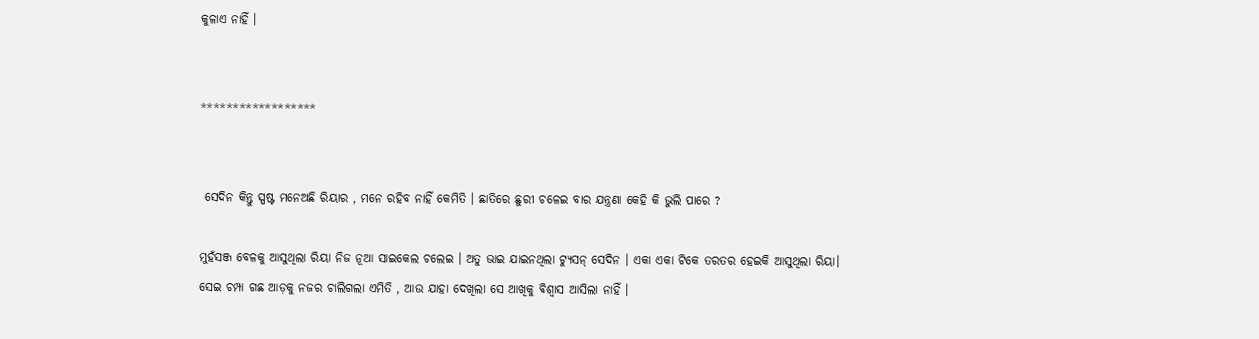କୁଳାଏ ନାହିଁ ।


******************


 ସେଦିନ କିନ୍ତୁ ସ୍ପଷ୍ଟ ମନେଅଛି ରିୟାର , ମନେ ରହିବ ନାହିଁ କେମିତି । ଛାତିରେ ଛୁରୀ ଚଳେଇ ବାର ଯନ୍ତ୍ରଣା କେହି କି ଭୁଲି ପାରେ ?

ମୁହଁସଞ୍ଜ ବେଳକୁ ଆସୁଥିଲା ରିୟା ନିଜ ନୂଆ ସାଇକେଲ ଚଲେଇ । ଅତୁ ଭାଇ ଯାଇନଥିଲା ଟ୍ୟୁସନ୍ ସେଦିନ । ଏକା ଏକା ଟିକେ ତରତର ହେଇକି ଆସୁଥିଲା ରିୟା। ସେଇ ଚମ୍ପା ଗଛ ଆଡ଼କୁ ନଜର ଚାଲିଗଲା ଏମିତି , ଆଉ ଯାହା ଦେଖିଲା ସେ ଆଖିକୁ ଵିଶ୍ଵାସ ଆସିଲା ନାହିଁ ।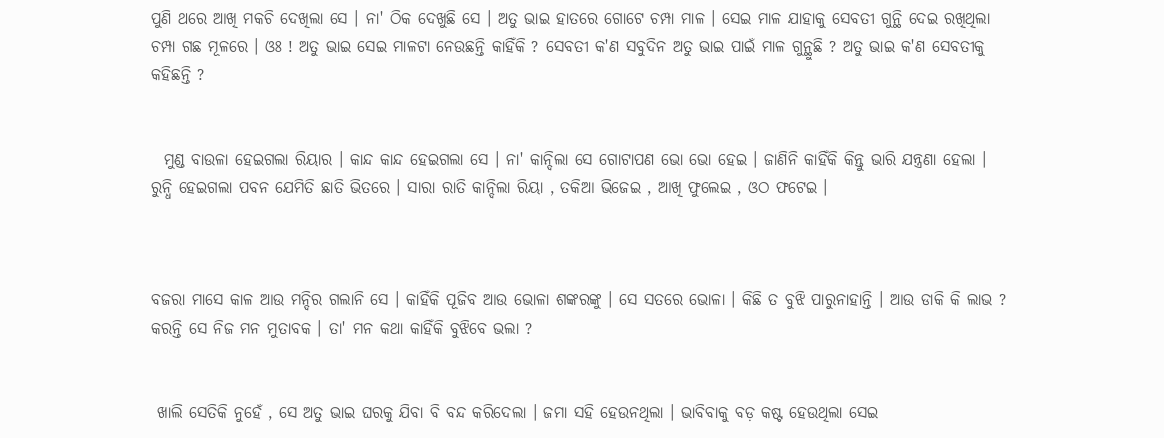ପୁଣି ଥରେ ଆଖି ମକଚି ଦେଖିଲା ସେ । ନା' ଠିକ ଦେଖୁଛି ସେ । ଅତୁ ଭାଇ ହାତରେ ଗୋଟେ ଚମ୍ପା ମାଳ । ସେଇ ମାଳ ଯାହାକୁ ସେବତୀ ଗୁନ୍ଥି ଦେଇ ରଖିଥିଲା ଚମ୍ପା ଗଛ ମୂଳରେ । ଓଃ ! ଅତୁ ଭାଇ ସେଇ ମାଳଟା ନେଉଛନ୍ତି କାହିଁକି ? ସେବତୀ କ'ଣ ସବୁଦିନ ଅତୁ ଭାଇ ପାଇଁ ମାଳ ଗୁନ୍ଥୁଛି ? ଅତୁ ଭାଇ କ'ଣ ସେବତୀକୁ କହିଛନ୍ତି ?


  ମୁଣ୍ଡ ବାଉଳା ହେଇଗଲା ରିୟାର । କାନ୍ଦ କାନ୍ଦ ହେଇଗଲା ସେ । ନା' କାନ୍ଦିଲା ସେ ଗୋଟାପଣ ଭୋ ଭୋ ହେଇ । ଜାଣିନି କାହିଁକି କିନ୍ତୁ ଭାରି ଯନ୍ତ୍ରଣା ହେଲା । ରୁନ୍ଧି ହେଇଗଲା ପବନ ଯେମିତି ଛାତି ଭିତରେ । ସାରା ରାତି କାନ୍ଦିଲା ରିୟା , ତକିଆ ଭିଜେଇ , ଆଖି ଫୁଲେଇ , ଓଠ ଫଟେଇ ।



ବଜରା ମାସେ କାଳ ଆଉ ମନ୍ଦିର ଗଲାନି ସେ । କାହିଁକି ପୂଜିବ ଆଉ ଭୋଳା ଶଙ୍କରଙ୍କୁ । ସେ ସତରେ ଭୋଳା । କିଛି ତ ବୁଝି ପାରୁନାହାନ୍ତି । ଆଉ ଡାକି କି ଲାଭ ? କରନ୍ତି ସେ ନିଜ ମନ ମୁତାବକ । ତା' ମନ କଥା କାହିଁକି ବୁଝିବେ ଭଲା ?


 ଖାଲି ସେତିକି ନୁହେଁ , ସେ ଅତୁ ଭାଇ ଘରକୁ ଯିବା ବି ବନ୍ଦ କରିଦେଲା । ଜମା ସହି ହେଉନଥିଲା । ଭାବିବାକୁ ବଡ଼ କଷ୍ଟ ହେଉଥିଲା ସେଇ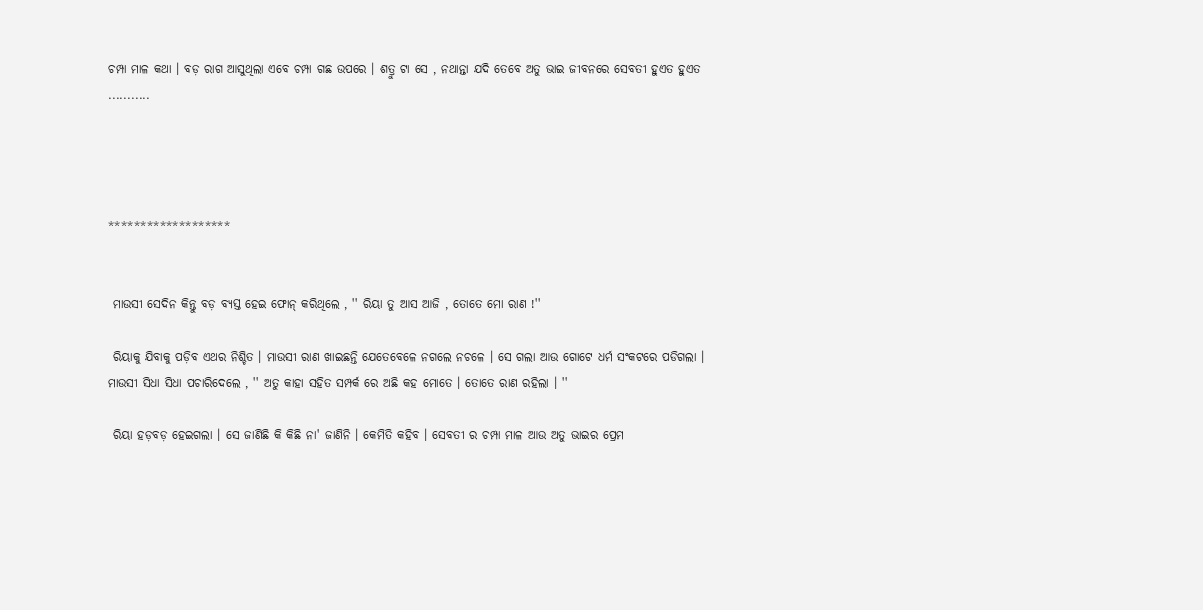ଚମ୍ପା ମାଳ କଥା । ବଡ଼ ରାଗ ଆସୁଥିଲା ଏବେ ଚମ୍ପା ଗଛ ଉପରେ । ଶତ୍ରୁ ଟା ସେ , ନଥାନ୍ତା ଯଦି ତେବେ ଅତୁ ଭାଇ ଜୀବନରେ ସେବତୀ ହୁଏତ ହୁଏତ ...........




*******************


 ମାଉସୀ ସେଦିନ କିନ୍ତୁ ବଡ଼ ବ୍ୟସ୍ତ ହେଇ ଫୋନ୍ କରିଥିଲେ , '' ରିୟା ତୁ ଆସ ଆଜି , ତୋତେ ମୋ ରାଣ !''

 ରିୟାକୁ ଯିବାକୁ ପଡ଼ିବ ଏଥର ନିଶ୍ଚିତ । ମାଉସୀ ରାଣ ଖାଇଛନ୍ତି ଯେତେବେଳେ ନଗଲେ ନଚଳେ । ସେ ଗଲା ଆଉ ଗୋଟେ ଧର୍ମ ସଂକଟରେ ପଡିଗଲା । ମାଉସୀ ସିଧା ସିଧା ପଚାରିଦେଲେ , '' ଅତୁ କାହା ସହିତ ସମ୍ପର୍କ ରେ ଅଛି କହ ମୋତେ । ତୋତେ ରାଣ ରହିଲା । ''

 ରିୟା ହଡ଼ବଡ଼ ହେଇଗଲା । ସେ ଜାଣିଛି କି କିଛି ନା' ଜାଣିନି । କେମିତି କହିବ । ସେବତୀ ର ଚମ୍ପା ମାଳ ଆଉ ଅତୁ ଭାଇର ପ୍ରେମ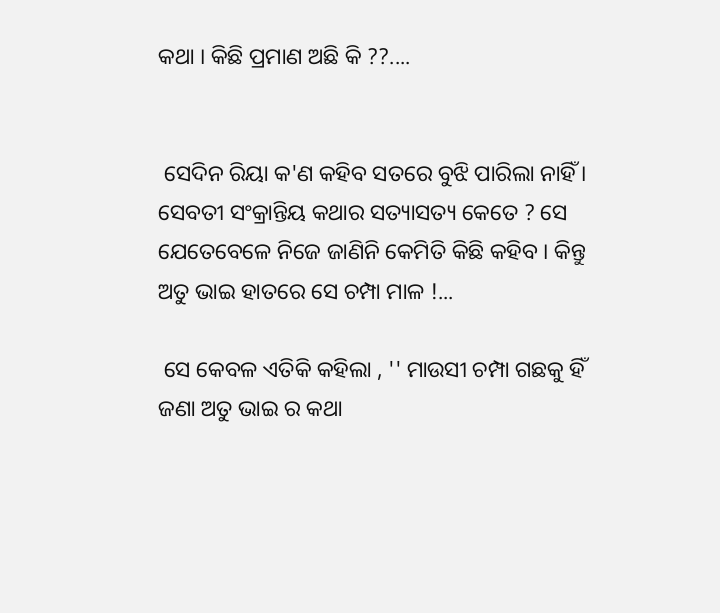କଥା । କିଛି ପ୍ରମାଣ ଅଛି କି ??....


 ସେଦିନ ରିୟା କ'ଣ କହିବ ସତରେ ବୁଝି ପାରିଲା ନାହିଁ । ସେବତୀ ସଂକ୍ରାନ୍ତିୟ କଥାର ସତ୍ୟାସତ୍ୟ କେତେ ? ସେ ଯେତେବେଳେ ନିଜେ ଜାଣିନି କେମିତି କିଛି କହିବ । କିନ୍ତୁ ଅତୁ ଭାଇ ହାତରେ ସେ ଚମ୍ପା ମାଳ !...

 ସେ କେବଳ ଏତିକି କହିଲା , '' ମାଉସୀ ଚମ୍ପା ଗଛକୁ ହିଁ ଜଣା ଅତୁ ଭାଇ ର କଥା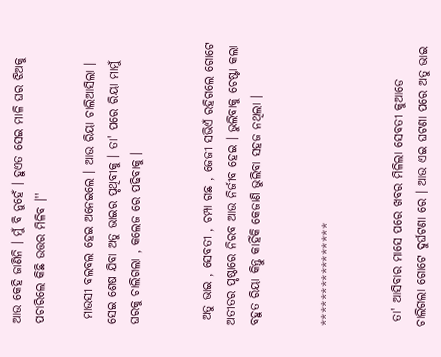ଆଉ କେହି ଜାଣିନି । ମୁଁ ବି ନୁହେଁ । ହୁଏତ ସେଇ ମାଳି ଘର ଝିଅକୁ ପଚାରିଲେ କିଛି ଉତ୍ତର ମିଳିବ ।''

 ମାଉସୀ ବଲବଲ ହେଇ ଅନେଇଲେ । ଆଉ ରିୟା ଚାଲିଆସିଲା । ସେଇ ଶେଷ ଯିବା ଅତୁ ଭାଇର ପୃଥିବୀକୁ । ତା' ପରେ ରିୟା ମାମୁଁ ଘରକୁ ଚାଲିଗଲା , କଲେଜ ରେ ପଢିବାକୁ ।


 ଅତୁ ଭାଇ , ସେବତୀ , ଚମ୍ପା ଗଛ , ଜେଜୀ ସଭିଏଁ ରହିଗଲେ ଗୋଟେ ଅତୀତର ପୃଷ୍ଠାରେ ନିରବ ଆଉ ନିର୍ଜୀବ ହେଇ । ଭୁଲିବାକୁ ଚେଷ୍ଟା କଲା ବହୁତ ରିୟା କିନ୍ତୁ କାହିଁକି କେଜାଣି ଭୁଲିବା ସହଜ ନଥିଲା ।


****************


 ତା' ଆସିବାର ମାସେ ପରେ ଖବର ମିଳିଲା ସେବତୀ କୁଆଡେ ଚାଲିଗଲା ଗୋଟେ ଦୁର୍ଘଟଣା ରେ । ଆଉ ଏଇ ଘଟଣା ପରେ ଅତୁ ଭାଇ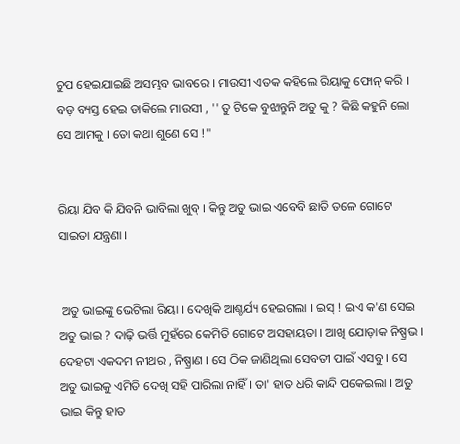ଚୁପ ହେଇଯାଇଛି ଅସମ୍ଭବ ଭାବରେ । ମାଉସୀ ଏତକ କହିଲେ ରିୟାକୁ ଫୋନ୍ କରି । ବଡ଼ ବ୍ୟସ୍ତ ହେଇ ଡାକିଲେ ମାଉସୀ , '' ତୁ ଟିକେ ବୁଝାନ୍ତୁନି ଅତୁ କୁ ? କିଛି କହୁନି ଲୋ ସେ ଆମକୁ । ତୋ କଥା ଶୁଣେ ସେ !"


ରିୟା ଯିବ କି ଯିବନି ଭାବିଲା ଖୁବ୍ । କିନ୍ତୁ ଅତୁ ଭାଇ ଏବେବି ଛାତି ତଳେ ଗୋଟେ ସାଇତା ଯନ୍ତ୍ରଣା ।


 ଅତୁ ଭାଇଙ୍କୁ ଭେଟିଲା ରିୟା । ଦେଖିକି ଆଶ୍ଚର୍ଯ୍ୟ ହେଇଗଲା । ଇସ୍ ! ଇଏ କ'ଣ ସେଇ ଅତୁ ଭାଇ ? ଦାଢ଼ି ଭର୍ତ୍ତି ମୁହଁରେ କେମିତି ଗୋଟେ ଅସହାୟତା । ଆଖି ଯୋଡ଼ାକ ନିଷ୍ପ୍ରଭ । ଦେହଟା ଏକଦମ ନୀଥର , ନିଷ୍ପ୍ରାଣ । ସେ ଠିକ ଜାଣିଥିଲା ସେବତୀ ପାଇଁ ଏସବୁ । ସେ ଅତୁ ଭାଇକୁ ଏମିତି ଦେଖି ସହି ପାରିଲା ନାହିଁ । ତା' ହାତ ଧରି କାନ୍ଦି ପକେଇଲା । ଅତୁ ଭାଇ କିନ୍ତୁ ହାତ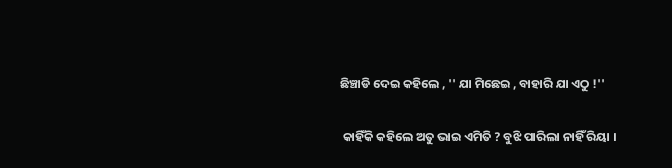ଛିଞ୍ଚାଡି ଦେଇ କହିଲେ , '' ଯା ମିଛେଇ , ବାହାରି ଯା ଏଠୁ !''

 କାହିଁକି କହିଲେ ଅତୁ ଭାଇ ଏମିତି ? ବୁଝି ପାରିଲା ନାହିଁ ରିୟା ।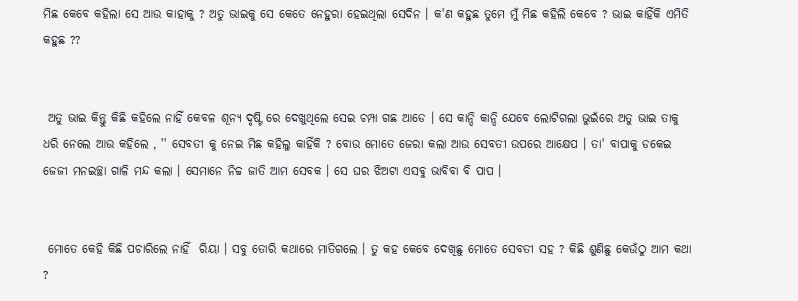ମିଛ କେବେ କହିଲା ସେ ଆଉ କାହାକୁ ? ଅତୁ ଭାଇକୁ ସେ କେତେ ନେହୁରା ହେଇଥିଲା ସେଦିନ । କ'ଣ କହୁଛ ତୁମେ ମୁଁ ମିଛ କହିଲି କେବେ ? ଭାଇ କାହିଁକି ଏମିତି କହୁଛ ??


 ଅତୁ ଭାଇ କିନ୍ତୁ କିଛି କହିଲେ ନାହିଁ କେବଳ ଶୂନ୍ୟ ଦୃଷ୍ଟି ରେ ଦେଖୁଥିଲେ ସେଇ ଚମ୍ପା ଗଛ ଆଡେ । ସେ କାନ୍ଦି କାନ୍ଦି ଯେବେ ଲୋଟିଗଲା ଭୁଇଁରେ ଅତୁ ଭାଇ ତାକୁ ଧରି ନେଲେ ଆଉ କହିଲେ , '' ସେବତୀ କୁ ନେଇ ମିଛ କହିଲୁ କାହିଁକି ? ବୋଉ ମୋତେ ଜେରା କଲା ଆଉ ସେବତୀ ଉପରେ ଆକ୍ଷେପ । ତା' ବାପାକୁ ଡକେଇ ଜେଜୀ ମନଇଚ୍ଛା ଗାଳି ମନ୍ଦ କଲା । ସେମାନେ ନିଚ୍ଚ ଜାତି ଆମ ସେବକ । ସେ ଘର ଝିଅଟା ଏସବୁ ଭାବିବା ବି ପାପ ।


 ମୋତେ କେହି କିଛି ପଚାରିଲେ ନାହିଁ  ରିୟା । ସବୁ ତୋରି କଥାରେ ମାତିଗଲେ । ତୁ କହ କେବେ ଦେଖିଛୁ ମୋତେ ସେବତୀ ସହ ? କିଛି ଶୁଣିଛୁ କେଉଁଠୁ ଆମ କଥା ?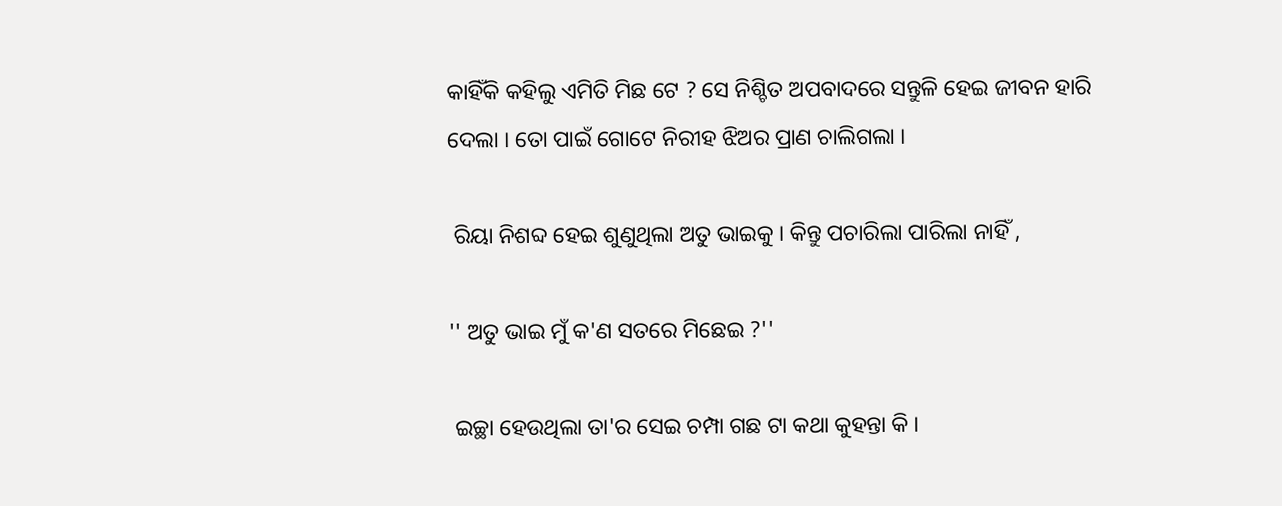କାହିଁକି କହିଲୁ ଏମିତି ମିଛ ଟେ ? ସେ ନିଶ୍ଚିତ ଅପବାଦରେ ସନ୍ତୁଳି ହେଇ ଜୀବନ ହାରି ଦେଲା । ତୋ ପାଇଁ ଗୋଟେ ନିରୀହ ଝିଅର ପ୍ରାଣ ଚାଲିଗଲା ।

 ରିୟା ନିଶବ୍ଦ ହେଇ ଶୁଣୁଥିଲା ଅତୁ ଭାଇକୁ । କିନ୍ତୁ ପଚାରିଲା ପାରିଲା ନାହିଁ ,

'' ଅତୁ ଭାଇ ମୁଁ କ'ଣ ସତରେ ମିଛେଇ ?''

 ଇଚ୍ଛା ହେଉଥିଲା ତା'ର ସେଇ ଚମ୍ପା ଗଛ ଟା କଥା କୁହନ୍ତା କି ।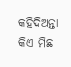କହିଦିଅନ୍ତା କିଏ ମିଛ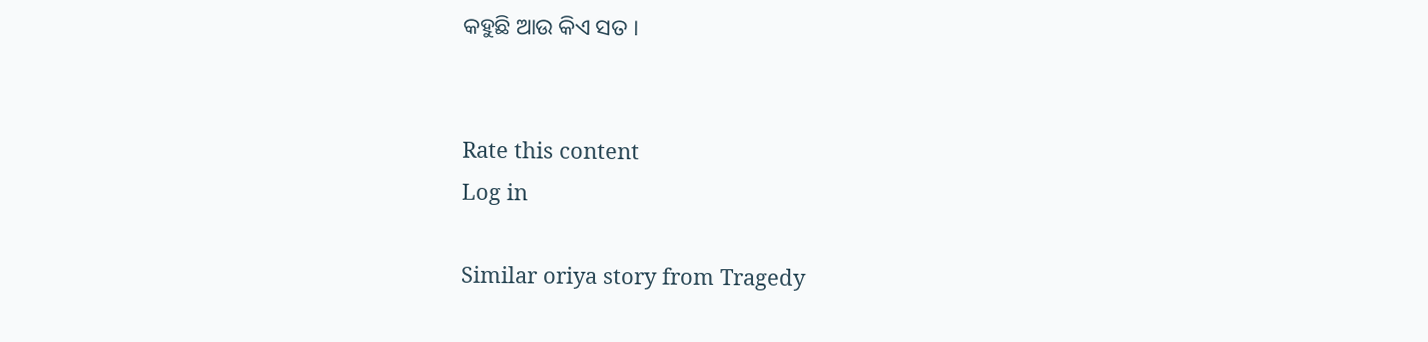କହୁଛି ଆଉ କିଏ ସତ ।


Rate this content
Log in

Similar oriya story from Tragedy